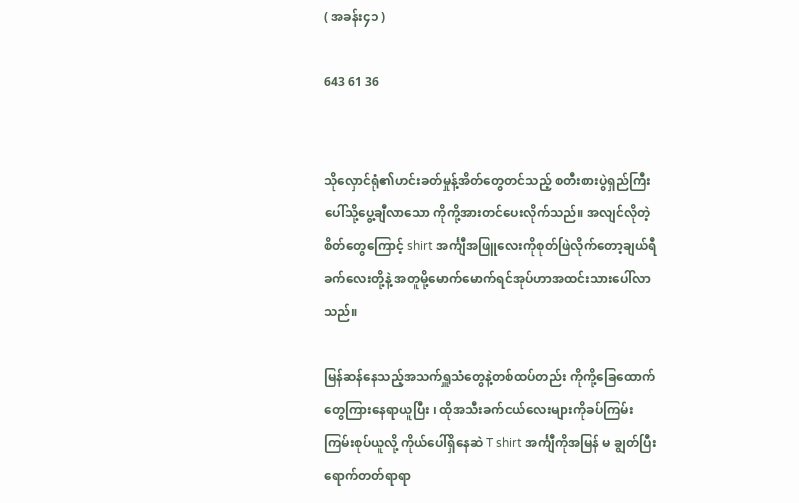( အခန်း၄၁ )

643 61 36


သိုလှောင်ရုံ၏ဟင်းခတ်မှုန့်အိတ်တွေတင်သည့် စတီးစားပွဲရှည်ကြီးပေါ်သို့ပွေ့ချီလာသော ကိုကို့အားတင်ပေးလိုက်သည်။ အလျင်လိုတဲ့စိတ်တွေကြောင့် shirt အင်္ကျီအဖြူလေးကိုစုတ်ဖြဲလိုက်တော့ချယ်ရီခက်လေးတို့နဲ့ အတူမို့မောက်မောက်ရင်အုပ်ဟာအထင်းသားပေါ်လာသည်။

မြန်ဆန်နေသည့်အသက်ရှူသံတွေနဲ့တစ်ထပ်တည်း ကိုကို့ခြေထောက်တွေကြားနေရာယူပြီး ၊ ထိုအသီးခက်ငယ်လေးများကိုခပ်ကြမ်းကြမ်းစုပ်ယူလို့ ကိုယ်ပေါ်ရှိနေဆဲ T shirt အင်္ကျီကိုအမြန် မ ချွတ်ပြီးရောက်တတ်ရာရာ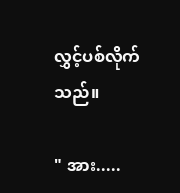လွှင့်ပစ်လိုက်သည်။

" အား.....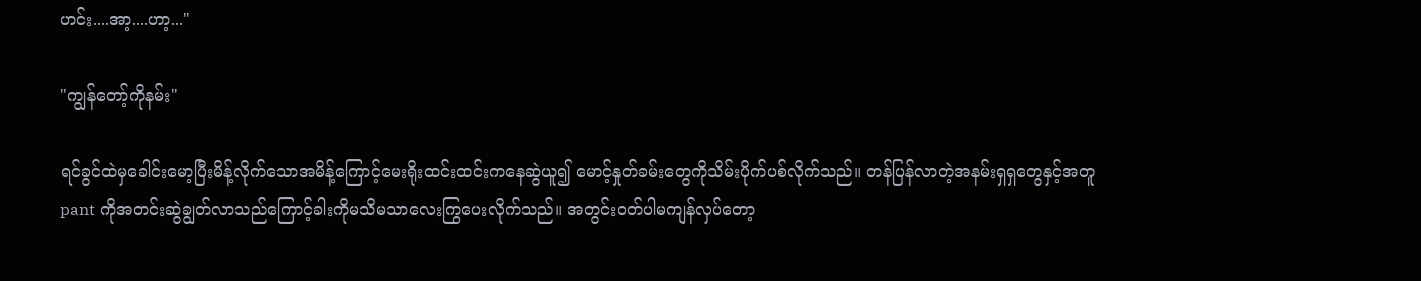ဟင်း....အာ့....ဟာ့..."

"ကျွန်တော့်ကိုနမ်း"

ရင်ခွင်ထဲမှခေါင်းမော့ပြီးမိန့်လိုက်သောအမိန့်ကြောင့်မေးရိုးထင်းထင်းကနေဆွဲယူ၍ မောင့်နှုတ်ခမ်းတွေကိုသိမ်းပိုက်ပစ်လိုက်သည်။ တန်ပြန်လာတဲ့အနမ်းရှရှတွေနှင့်အတူ pant ကိုအတင်းဆွဲချွတ်လာသည်ကြောင့်ခါးကိုမသိမသာလေးကြွပေးလိုက်သည်။ အတွင်းဝတ်ပါမကျန်လှပ်တော့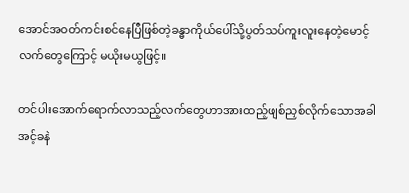အောင်အဝတ်ကင်းစင်နေပြီဖြစ်တဲ့ခန္ဓာကိုယ်ပေါ်သို့ပွတ်သပ်ကူးလူးနေတဲ့မောင့်လက်တွေကြောင့် မယိုးမယွဖြင့်။

တင်ပါးအောက်ရောက်လာသည့်လက်တွေဟာအားထည့်ဖျစ်ညှစ်လိုက်သောအခါ အင့်ခနဲ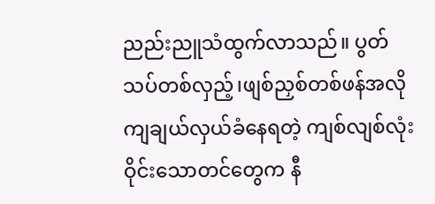ညည်းညူသံထွက်လာသည်။ ပွတ်သပ်တစ်လှည့်၊ဖျစ်ညှစ်တစ်ဖန်အလိုကျချယ်လှယ်ခံနေရတဲ့ ကျစ်လျစ်လုံးဝိုင်းသောတင်တွေက နီ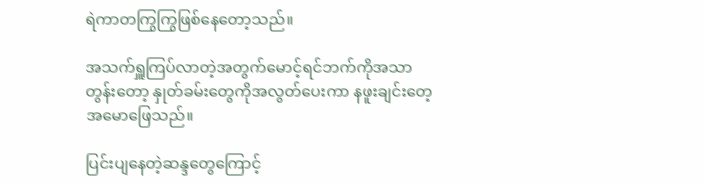ရဲကာတကြွကြွဖြစ်နေတော့သည်။

အသက်ရှူကြပ်လာတဲ့အတွက်မောင့်ရင်ဘက်ကိုအသာတွန်းတော့ နှုတ်ခမ်းတွေကိုအလွတ်ပေးကာ နဖူးချင်းတေ့အမောဖြေသည်။

ပြင်းပျနေတဲ့ဆန္ဒတွေကြောင့်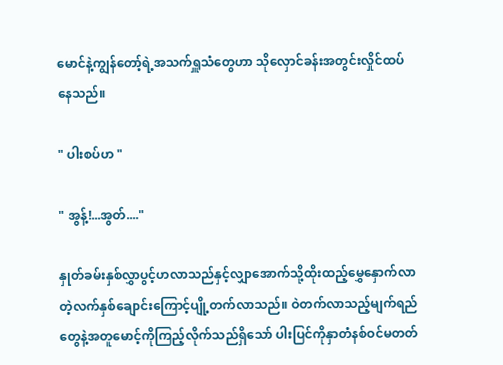မောင်နဲ့ကျွန်တော့်ရဲ့အသက်ရှူသံတွေဟာ သိုလှောင်ခန်းအတွင်းလှိုင်ထပ်နေသည်။

" ပါးစပ်ဟ "

" အွန့်!...အွတ်...."

နှုတ်ခမ်းနှစ်လွှာပွင့်ဟလာသည်နှင့်လျှာအောက်သို့ထိုးထည့်မွှေနှောက်လာတဲ့လက်နှစ်ချောင်းကြောင့်ပျို့တက်လာသည်။ ဝဲတက်လာသည့်မျက်ရည်တွေနဲ့အတူမောင့်ကိုကြည့်လိုက်သည်ရှိသော် ပါးပြင်ကိုနှာတံနစ်ဝင်မတတ်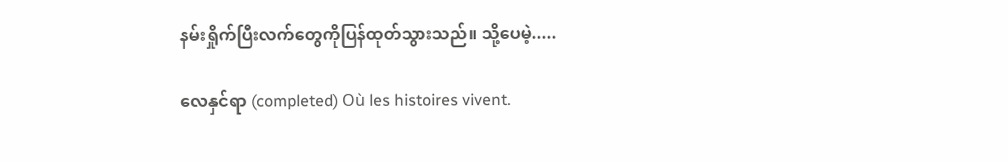နမ်းရှိုက်ပြီးလက်တွေကိုပြန်ထုတ်သွားသည်။ သို့ပေမဲ့.....

လေနှင်ရာ (completed) Où les histoires vivent.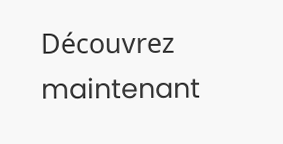Découvrez maintenant